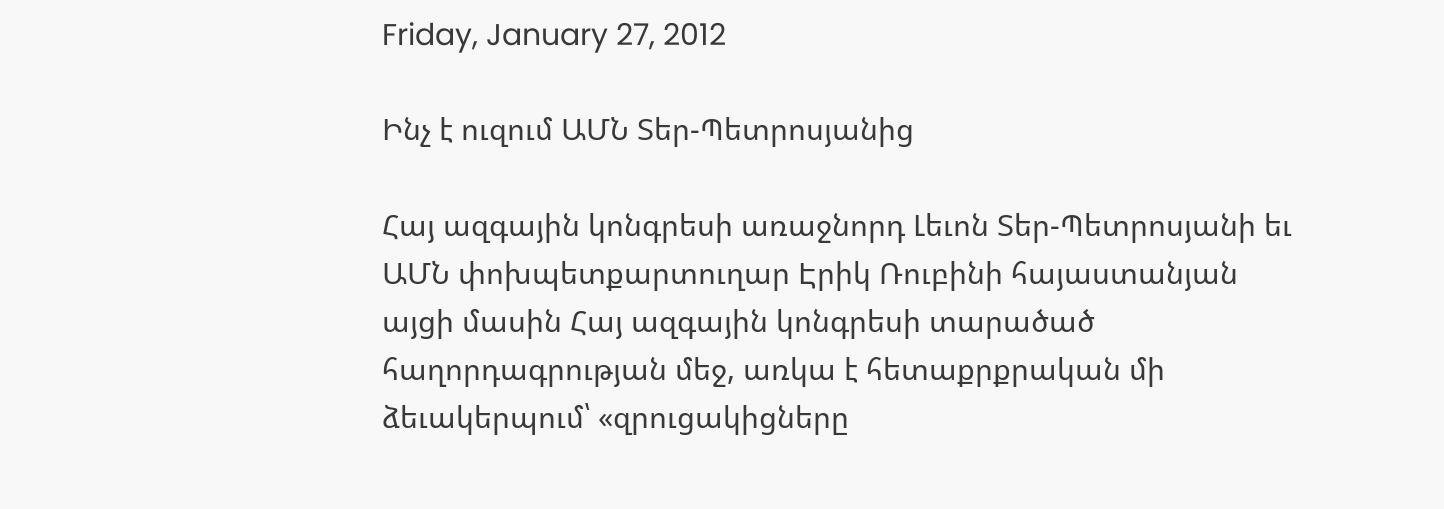Friday, January 27, 2012

Ինչ է ուզում ԱՄՆ Տեր-Պետրոսյանից

Հայ ազգային կոնգրեսի առաջնորդ Լեւոն Տեր-Պետրոսյանի եւ ԱՄՆ փոխպետքարտուղար Էրիկ Ռուբինի հայաստանյան այցի մասին Հայ ազգային կոնգրեսի տարածած հաղորդագրության մեջ, առկա է հետաքրքրական մի ձեւակերպում՝ «զրուցակիցները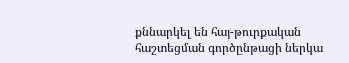քննարկել են հայ-թուրքական հաշտեցման գործընթացի ներկա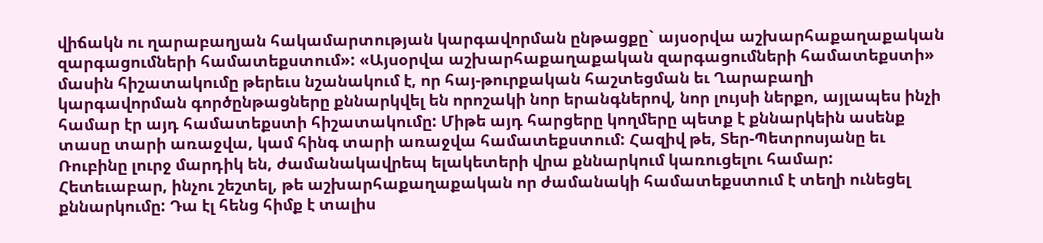վիճակն ու ղարաբաղյան հակամարտության կարգավորման ընթացքը` այսօրվա աշխարհաքաղաքական զարգացումների համատեքստում»: «Այսօրվա աշխարհաքաղաքական զարգացումների համատեքստի» մասին հիշատակումը թերեւս նշանակում է, որ հայ-թուրքական հաշտեցման եւ Ղարաբաղի կարգավորման գործընթացները քննարկվել են որոշակի նոր երանգներով, նոր լույսի ներքո, այլապես ինչի համար էր այդ համատեքստի հիշատակումը: Միթե այդ հարցերը կողմերը պետք է քննարկեին ասենք տասը տարի առաջվա, կամ հինգ տարի առաջվա համատեքստում: Հազիվ թե, Տեր-Պետրոսյանը եւ Ռուբինը լուրջ մարդիկ են, ժամանակավրեպ ելակետերի վրա քննարկում կառուցելու համար: Հետեւաբար, ինչու շեշտել, թե աշխարհաքաղաքական որ ժամանակի համատեքստում է տեղի ունեցել քննարկումը: Դա էլ հենց հիմք է տալիս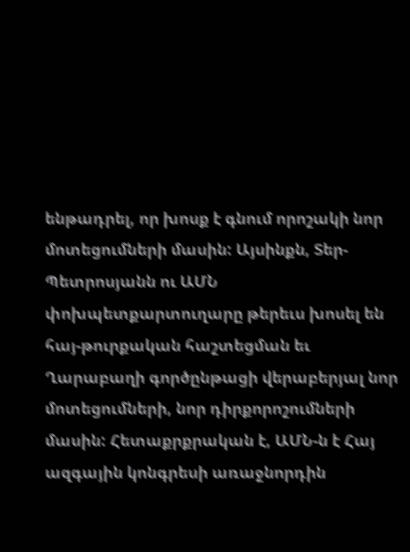ենթադրել, որ խոսք է գնում որոշակի նոր մոտեցումների մասին: Այսինքն, Տեր-Պետրոսյանն ու ԱՄՆ փոխպետքարտուղարը թերեւս խոսել են հայ-թուրքական հաշտեցման եւ Ղարաբաղի գործընթացի վերաբերյալ նոր մոտեցումների, նոր դիրքորոշումների մասին: Հետաքրքրական է, ԱՄՆ-ն է Հայ ազգային կոնգրեսի առաջնորդին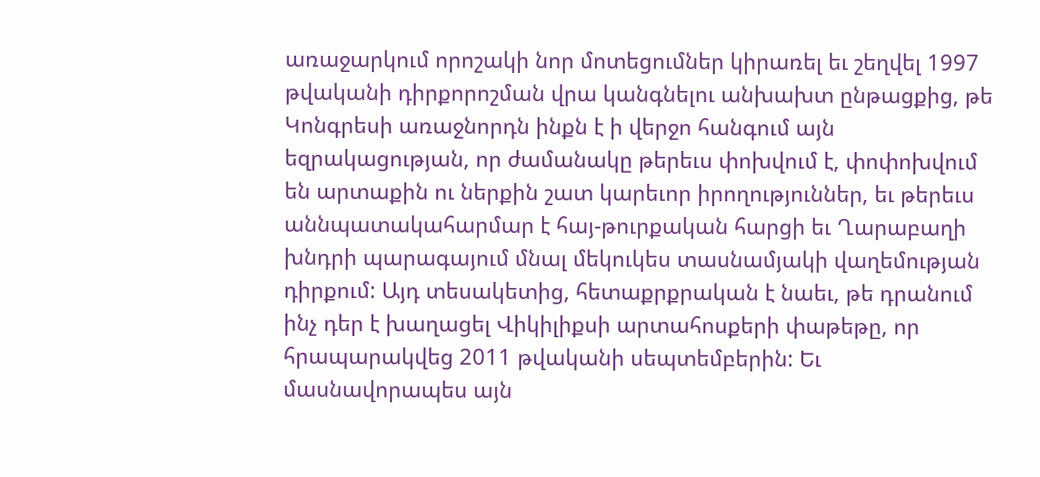առաջարկում որոշակի նոր մոտեցումներ կիրառել եւ շեղվել 1997 թվականի դիրքորոշման վրա կանգնելու անխախտ ընթացքից, թե Կոնգրեսի առաջնորդն ինքն է ի վերջո հանգում այն եզրակացության, որ ժամանակը թերեւս փոխվում է, փոփոխվում են արտաքին ու ներքին շատ կարեւոր իրողություններ, եւ թերեւս աննպատակահարմար է հայ-թուրքական հարցի եւ Ղարաբաղի խնդրի պարագայում մնալ մեկուկես տասնամյակի վաղեմության դիրքում: Այդ տեսակետից, հետաքրքրական է նաեւ, թե դրանում ինչ դեր է խաղացել Վիկիլիքսի արտահոսքերի փաթեթը, որ հրապարակվեց 2011 թվականի սեպտեմբերին: Եւ մասնավորապես այն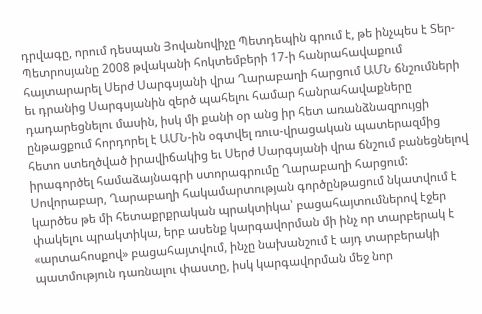դրվագը, որում դեսպան Յովանովիչը Պետդեպին գրում է, թե ինչպես է Տեր-Պետրոսյանը 2008 թվականի հոկտեմբերի 17-ի հանրահավաքում հայտարարել Սերժ Սարգսյանի վրա Ղարաբաղի հարցում ԱՄՆ ճնշումների եւ դրանից Սարգսյանին զերծ պահելու համար հանրահավաքները դադարեցնելու մասին, իսկ մի քանի օր անց իր հետ առանձնազրույցի ընթացքում հորդորել է ԱՄՆ-ին օգտվել ռուս-վրացական պատերազմից հետո ստեղծված իրավիճակից եւ Սերժ Սարգսյանի վրա ճնշում բանեցնելով իրագործել համաձայնագրի ստորագրումը Ղարաբաղի հարցում: Սովորաբար, Ղարաբաղի հակամարտության գործընթացում նկատվում է կարծես թե մի հետաքրքրական պրակտիկա՝ բացահայտումներով էջեր փակելու պրակտիկա, երբ ասենք կարգավորման մի ինչ որ տարբերակ է «արտահոսքով» բացահայտվում, ինչը նախանշում է այդ տարբերակի պատմություն դառնալու փաստը, իսկ կարգավորման մեջ նոր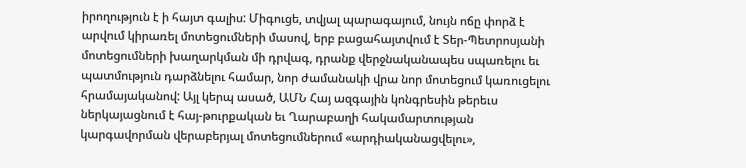իրողություն է ի հայտ գալիս: Միգուցե, տվյալ պարագայում, նույն ոճը փորձ է արվում կիրառել մոտեցումների մասով, երբ բացահայտվում է Տեր-Պետրոսյանի մոտեցումների խաղարկման մի դրվագ, դրանք վերջնականապես սպառելու եւ պատմություն դարձնելու համար, նոր ժամանակի վրա նոր մոտեցում կառուցելու հրամայականով: Այլ կերպ ասած, ԱՄՆ Հայ ազգային կոնգրեսին թերեւս ներկայացնում է հայ-թուրքական եւ Ղարաբաղի հակամարտության կարգավորման վերաբերյալ մոտեցումներում «արդիականացվելու»,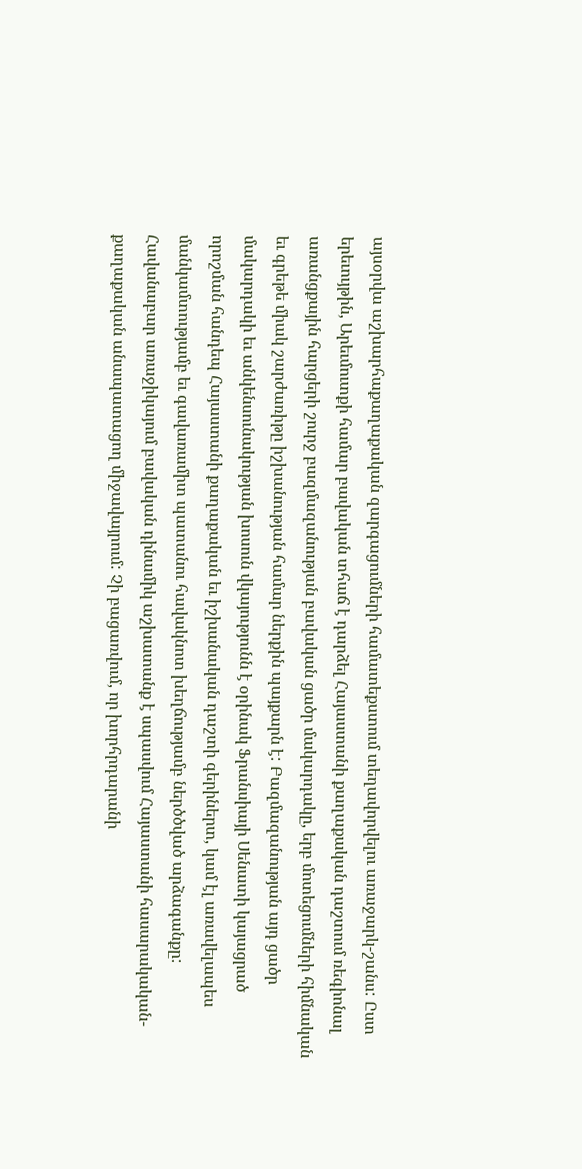այսօրվա աշխարհաքաղաքական զարգացումների համատեքստում տեղավորվելու առաջարկ-շանս: Ըստ երեւույթին, Արեւմուտքի համար բավական տհաճ է դարձել Հայաստանի քաղաքական դաշտում ռեգիոնալ առանցքային հարցերի շուրջ բազմազանության բավական ցածր մակարդակը, երբ մոտեցումների հիմնական եւ գրեթե միակ շարժառիթը իշխանության համար ներքին պայքարն է: Բազմազանության այդ ցածր մակարդակի եւ անկենսունակության խոսուն վկայությունն է օրինակ Ֆրանսիայի Սենատի կայացրած որոշման հանդեպ Հայաստանի քաղաքական եւ իշխանական դաշտի գերիներտ, կամ էլ առավելապես մանկամտությամբ եւ գավառամիտ պատանու հավակնոտ խեղճությամբ ներծծված արձագանքը: Հավանաբար առաջիկայում բավական դինամիկ աշխատանք է սպասվում Հայաստանի հասարակական-քաղաքական անապատացող միջավայրում: Չի բացառվում, որ խորհրդարանի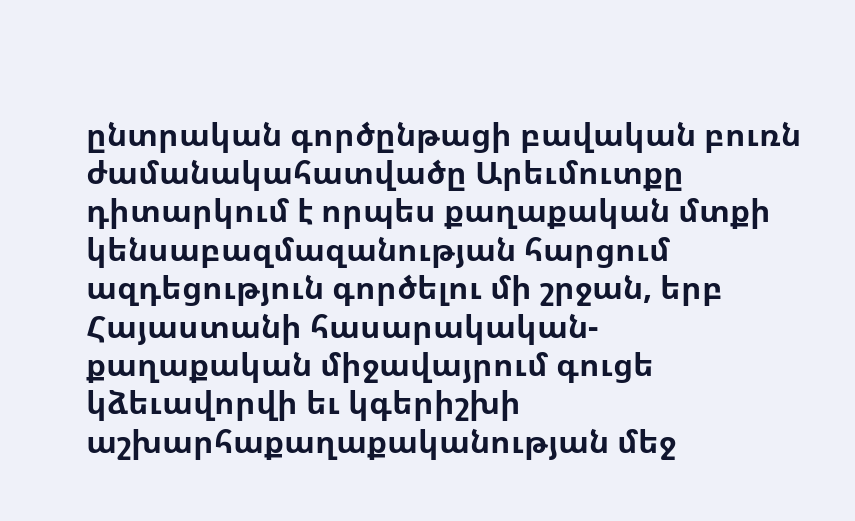ընտրական գործընթացի բավական բուռն ժամանակահատվածը Արեւմուտքը դիտարկում է որպես քաղաքական մտքի կենսաբազմազանության հարցում ազդեցություն գործելու մի շրջան, երբ Հայաստանի հասարակական-քաղաքական միջավայրում գուցե կձեւավորվի եւ կգերիշխի աշխարհաքաղաքականության մեջ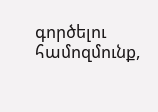գործելու համոզմունք,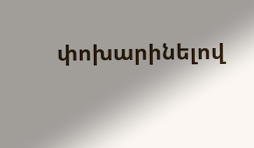փոխարինելով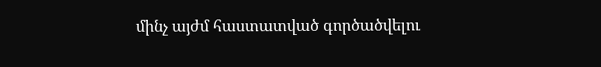մինչ այժմ հաստատված գործածվելու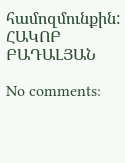համոզմունքին: ՀԱԿՈԲ ԲԱԴԱԼՅԱՆ

No comments: